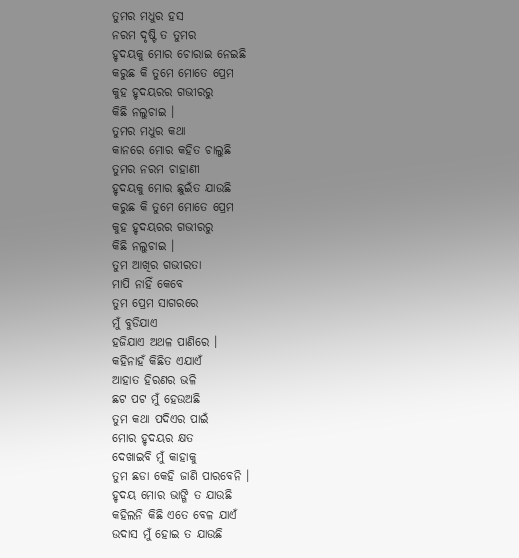ତୁମର ମଧୁର ହସ
ନରମ ଦୃଷ୍ଟି ତ ତୁମର
ହୃଦୟକୁ ମୋର ଚୋରାଇ ନେଇଛି
କରୁଛ କି ତୁମେ ମୋତେ ପ୍ରେମ
କୁହ ହୃଦୟରର ଗଭୀରରୁ
କିଛି ନଲୁଚାଇ ।
ତୁମର ମଧୁର କଥା
କାନରେ ମୋର କହିତ ଚାଲୁଛି
ତୁମର ନରମ ଚାହାଣୀ
ହୃଦୟକୁ ମୋର ଛୁଇଁତ ଯାଉଛି
କରୁଛ କି ତୁମେ ମୋତେ ପ୍ରେମ
କୁହ ହୃଦୟରର ଗଭୀରରୁ
କିଛି ନଲୁଚାଇ ।
ତୁମ ଆଖିର ଗଭୀରତା
ମାପି ନାହିଁ କେବେ
ତୁମ ପ୍ରେମ ସାଗରରେ
ମୁଁ ବୁଡିଯାଏ
ହଜିଯାଏ ଅଥଳ ପାଣିରେ ।
କହିନାହଁ କିଛିତ ଏଯାଏଁ
ଆହାତ ହିରଣର ଭଳି
ଛଟ ପଟ ମୁଁ ହେଉଅଛି
ତୁମ କଥା ପଦିଏର ପାଇଁ
ମୋର ହୃଦୟର କ୍ଷତ
ଦେଖାଇବି ମୁଁ କାହାକୁ
ତୁମ ଛଡା କେହି ଜାଣି ପାରବେନି ।
ହୃଦୟ ମୋର ଭାଙ୍ଗି ତ ଯାଉଛି
କହିଲନି କିଛି ଏତେ ବେଳ ଯାଏଁ
ଉଦାସ ମୁଁ ହୋଇ ତ ଯାଉଛି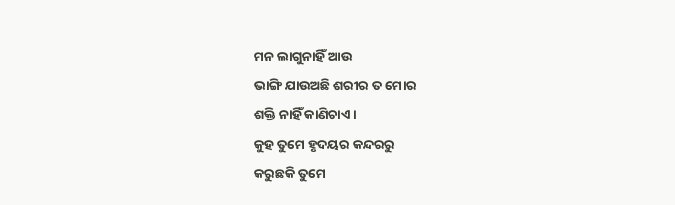ମନ ଲାଗୁନାହିଁ ଆଉ
ଭାଙ୍ଗି ଯାଉଅଛି ଶରୀର ତ ମୋର
ଶକ୍ତି ନାହିଁ କାଣିଚାଏ ।
କୁହ ତୁମେ ହୃଦୟର କନ୍ଦରରୁ
କରୁଛକି ତୁମେ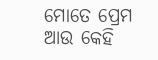ମୋତେ ପ୍ରେମ
ଆଉ କେହି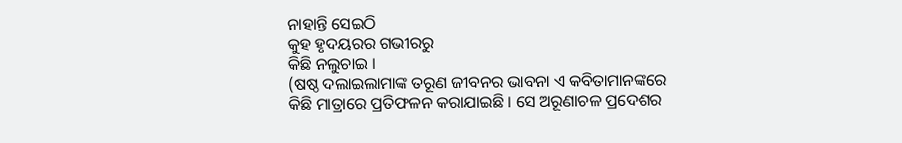ନାହାନ୍ତି ସେଇଠି
କୁହ ହୃଦୟରର ଗଭୀରରୁ
କିଛି ନଲୁଚାଇ ।
(ଷଷ୍ଠ ଦଲାଇଲାମାଙ୍କ ତରୂଣ ଜୀବନର ଭାବନା ଏ କବିତାମାନଙ୍କରେ କିଛି ମାତ୍ରାରେ ପ୍ରତିଫଳନ କରାଯାଇଛି । ସେ ଅରୂଣାଚଳ ପ୍ରଦେଶର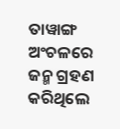ତାୱାଙ୍ଗ ଅଂଚଳରେ ଜନ୍ମ ଗ୍ରହଣ କରିଥିଲେ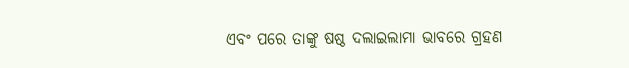ଏବଂ ପରେ ତାଙ୍କୁ ଷଷ୍ଠ ଦଲାଇଲାମା ଭାବରେ ଗ୍ରହଣ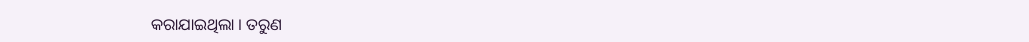କରାଯାଇଥିଲା । ତରୁଣ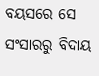ବୟସରେ ସେ ସଂସାରରୁ ବିଦାୟ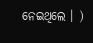ନେଇଥିଲେ । )